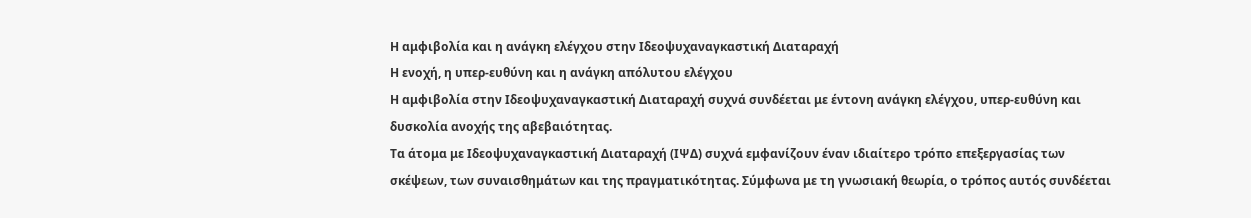Η αμφιβολία και η ανάγκη ελέγχου στην Ιδεοψυχαναγκαστική Διαταραχή
Η ενοχή, η υπερ-ευθύνη και η ανάγκη απόλυτου ελέγχου
Η αμφιβολία στην Ιδεοψυχαναγκαστική Διαταραχή συχνά συνδέεται με έντονη ανάγκη ελέγχου, υπερ-ευθύνη και δυσκολία ανοχής της αβεβαιότητας.
Τα άτομα με Ιδεοψυχαναγκαστική Διαταραχή (ΙΨΔ) συχνά εμφανίζουν έναν ιδιαίτερο τρόπο επεξεργασίας των σκέψεων, των συναισθημάτων και της πραγματικότητας. Σύμφωνα με τη γνωσιακή θεωρία, ο τρόπος αυτός συνδέεται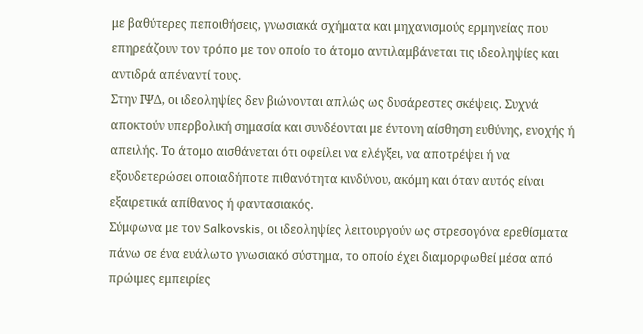με βαθύτερες πεποιθήσεις, γνωσιακά σχήματα και μηχανισμούς ερμηνείας που επηρεάζουν τον τρόπο με τον οποίο το άτομο αντιλαμβάνεται τις ιδεοληψίες και αντιδρά απέναντί τους.
Στην ΙΨΔ, οι ιδεοληψίες δεν βιώνονται απλώς ως δυσάρεστες σκέψεις. Συχνά αποκτούν υπερβολική σημασία και συνδέονται με έντονη αίσθηση ευθύνης, ενοχής ή απειλής. Το άτομο αισθάνεται ότι οφείλει να ελέγξει, να αποτρέψει ή να εξουδετερώσει οποιαδήποτε πιθανότητα κινδύνου, ακόμη και όταν αυτός είναι εξαιρετικά απίθανος ή φαντασιακός.
Σύμφωνα με τον Salkovskis, οι ιδεοληψίες λειτουργούν ως στρεσογόνα ερεθίσματα πάνω σε ένα ευάλωτο γνωσιακό σύστημα, το οποίο έχει διαμορφωθεί μέσα από πρώιμες εμπειρίες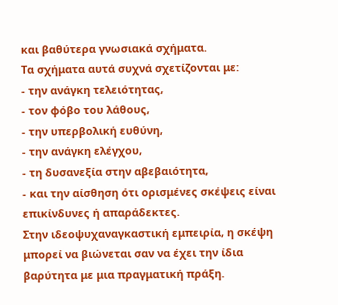και βαθύτερα γνωσιακά σχήματα.
Τα σχήματα αυτά συχνά σχετίζονται με:
- την ανάγκη τελειότητας,
- τον φόβο του λάθους,
- την υπερβολική ευθύνη,
- την ανάγκη ελέγχου,
- τη δυσανεξία στην αβεβαιότητα,
- και την αίσθηση ότι ορισμένες σκέψεις είναι επικίνδυνες ή απαράδεκτες.
Στην ιδεοψυχαναγκαστική εμπειρία, η σκέψη μπορεί να βιώνεται σαν να έχει την ίδια βαρύτητα με μια πραγματική πράξη.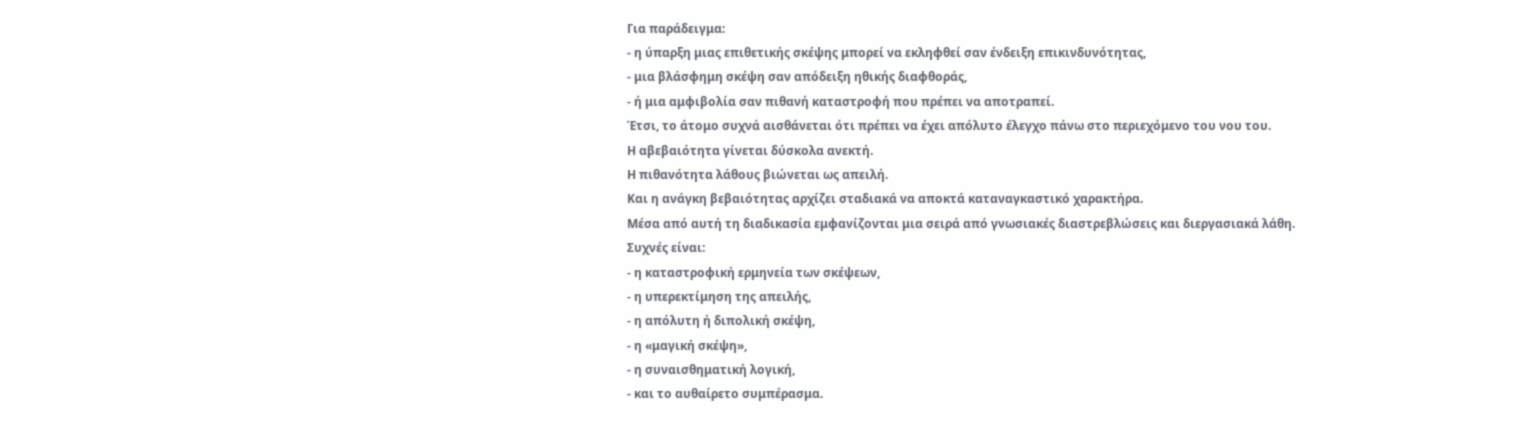Για παράδειγμα:
- η ύπαρξη μιας επιθετικής σκέψης μπορεί να εκληφθεί σαν ένδειξη επικινδυνότητας,
- μια βλάσφημη σκέψη σαν απόδειξη ηθικής διαφθοράς,
- ή μια αμφιβολία σαν πιθανή καταστροφή που πρέπει να αποτραπεί.
Έτσι, το άτομο συχνά αισθάνεται ότι πρέπει να έχει απόλυτο έλεγχο πάνω στο περιεχόμενο του νου του.
Η αβεβαιότητα γίνεται δύσκολα ανεκτή.
Η πιθανότητα λάθους βιώνεται ως απειλή.
Και η ανάγκη βεβαιότητας αρχίζει σταδιακά να αποκτά καταναγκαστικό χαρακτήρα.
Μέσα από αυτή τη διαδικασία εμφανίζονται μια σειρά από γνωσιακές διαστρεβλώσεις και διεργασιακά λάθη.
Συχνές είναι:
- η καταστροφική ερμηνεία των σκέψεων,
- η υπερεκτίμηση της απειλής,
- η απόλυτη ή διπολική σκέψη,
- η «μαγική σκέψη»,
- η συναισθηματική λογική,
- και το αυθαίρετο συμπέρασμα.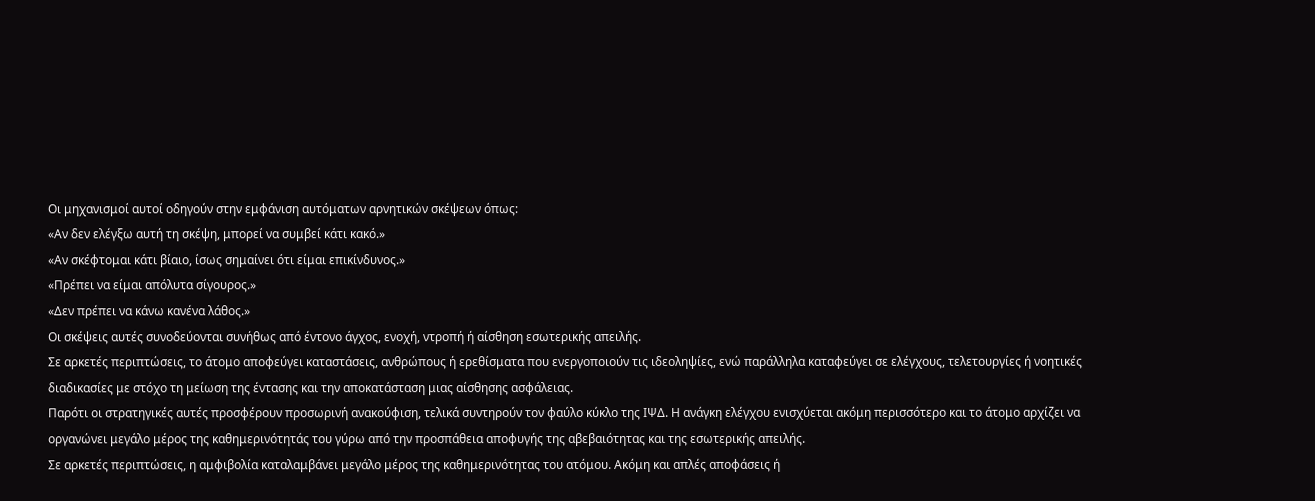Οι μηχανισμοί αυτοί οδηγούν στην εμφάνιση αυτόματων αρνητικών σκέψεων όπως:
«Αν δεν ελέγξω αυτή τη σκέψη, μπορεί να συμβεί κάτι κακό.»
«Αν σκέφτομαι κάτι βίαιο, ίσως σημαίνει ότι είμαι επικίνδυνος.»
«Πρέπει να είμαι απόλυτα σίγουρος.»
«Δεν πρέπει να κάνω κανένα λάθος.»
Οι σκέψεις αυτές συνοδεύονται συνήθως από έντονο άγχος, ενοχή, ντροπή ή αίσθηση εσωτερικής απειλής.
Σε αρκετές περιπτώσεις, το άτομο αποφεύγει καταστάσεις, ανθρώπους ή ερεθίσματα που ενεργοποιούν τις ιδεοληψίες, ενώ παράλληλα καταφεύγει σε ελέγχους, τελετουργίες ή νοητικές διαδικασίες με στόχο τη μείωση της έντασης και την αποκατάσταση μιας αίσθησης ασφάλειας.
Παρότι οι στρατηγικές αυτές προσφέρουν προσωρινή ανακούφιση, τελικά συντηρούν τον φαύλο κύκλο της ΙΨΔ. Η ανάγκη ελέγχου ενισχύεται ακόμη περισσότερο και το άτομο αρχίζει να οργανώνει μεγάλο μέρος της καθημερινότητάς του γύρω από την προσπάθεια αποφυγής της αβεβαιότητας και της εσωτερικής απειλής.
Σε αρκετές περιπτώσεις, η αμφιβολία καταλαμβάνει μεγάλο μέρος της καθημερινότητας του ατόμου. Ακόμη και απλές αποφάσεις ή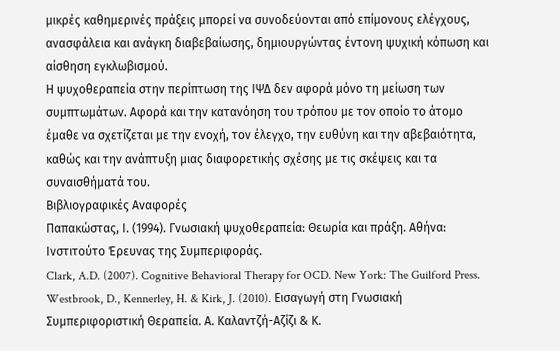μικρές καθημερινές πράξεις μπορεί να συνοδεύονται από επίμονους ελέγχους, ανασφάλεια και ανάγκη διαβεβαίωσης, δημιουργώντας έντονη ψυχική κόπωση και αίσθηση εγκλωβισμού.
Η ψυχοθεραπεία στην περίπτωση της ΙΨΔ δεν αφορά μόνο τη μείωση των συμπτωμάτων. Αφορά και την κατανόηση του τρόπου με τον οποίο το άτομο έμαθε να σχετίζεται με την ενοχή, τον έλεγχο, την ευθύνη και την αβεβαιότητα, καθώς και την ανάπτυξη μιας διαφορετικής σχέσης με τις σκέψεις και τα συναισθήματά του.
Βιβλιογραφικές Αναφορές
Παπακώστας, Ι. (1994). Γνωσιακή ψυχοθεραπεία: Θεωρία και πράξη. Αθήνα: Ινστιτούτο Έρευνας της Συμπεριφοράς.
Clark, A.D. (2007). Cognitive Behavioral Therapy for OCD. New York: The Guilford Press.
Westbrook, D., Kennerley, H. & Kirk, J. (2010). Εισαγωγή στη Γνωσιακή Συμπεριφοριστική Θεραπεία. Α. Καλαντζή-Αζίζι & Κ.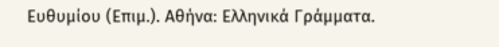Ευθυμίου (Επιμ.). Αθήνα: Ελληνικά Γράμματα.